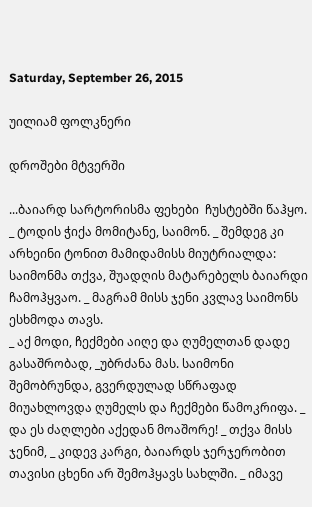Saturday, September 26, 2015

უილიამ ფოლკნერი

დროშები მტვერში

...ბაიარდ სარტორისმა ფეხები  ჩუსტებში წაჰყო. _ ტოდის ჭიქა მომიტანე, საიმონ. _ შემდეგ კი არხეინი ტონით მამიდამისს მიუტრიალდა: საიმონმა თქვა, შუადღის მატარებელს ბაიარდი ჩამოჰყვაო. _ მაგრამ მისს ჯენი კვლავ საიმონს ესხმოდა თავს.
_ აქ მოდი, ჩექმები აიღე და ღუმელთან დადე გასაშრობად, _უბრძანა მას. საიმონი შემობრუნდა, გვერდულად სწრაფად მიუახლოვდა ღუმელს და ჩექმები წამოკრიფა. _ და ეს ძაღლები აქედან მოაშორე! _ თქვა მისს ჯენიმ, _ კიდევ კარგი, ბაიარდს ჯერჯერობით თავისი ცხენი არ შემოჰყავს სახლში. _ იმავე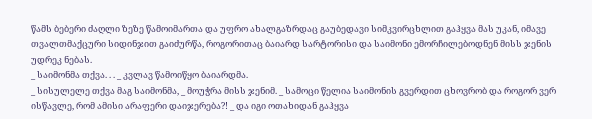წამს ბებერი ძაღლი ზეზე წამოიმართა და უფრო ახალგაზრდაც გაუბედავი სიმკვირცხლით გაჰყვა მას უკან, იმავე თვალთმაქცური სიდინჯით გაიძურწა, როგორითაც ბაიარდ სარტორისი და საიმონი ემორჩილებოდნენ მისს ჯენის უდრეკ ნებას.
_ საიმონმა თქვა. . . _ კვლავ წამოიწყო ბაიარდმა.
_ სისულელე თქვა მაგ საიმონმა, _ მოუჭრა მისს ჯენიმ. _ სამოცი წელია საიმონის გვერდით ცხოვრობ და როგორ ვერ ისწავლე, რომ ამისი არაფერი დაიჯერება?! _ და იგი ოთახიდან გაჰყვა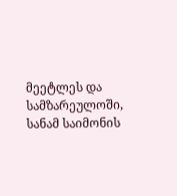მეეტლეს და სამზარეულოში, სანამ საიმონის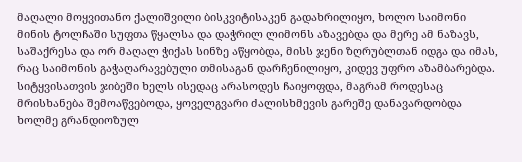მაღალი მოყვითანო ქალიშვილი ბისკვიტისაკენ გადახრილიყო, ხოლო საიმონი მინის ტოლჩაში სუფთა წყალსა და დაჭრილ ლიმონს აზავებდა და მერე ამ ნაზავს, საშაქრესა და ორ მაღალ ჭიქას სინზე აწყობდა, მისს ჯენი ზღრუბლთან იდგა და იმას, რაც საიმონის გაჭაღარავებული თმისაგან დარჩენილიყო, კიდევ უფრო აზამბარებდა. სიტყვისათვის ჯიბეში ხელს ისედაც არასოდეს ჩაიყოფდა, მაგრამ როდესაც მრისხანება შემოაწვებოდა, ყოველგვარი ძალისხმევის გარეშე დანავარდობდა ხოლმე გრანდიოზულ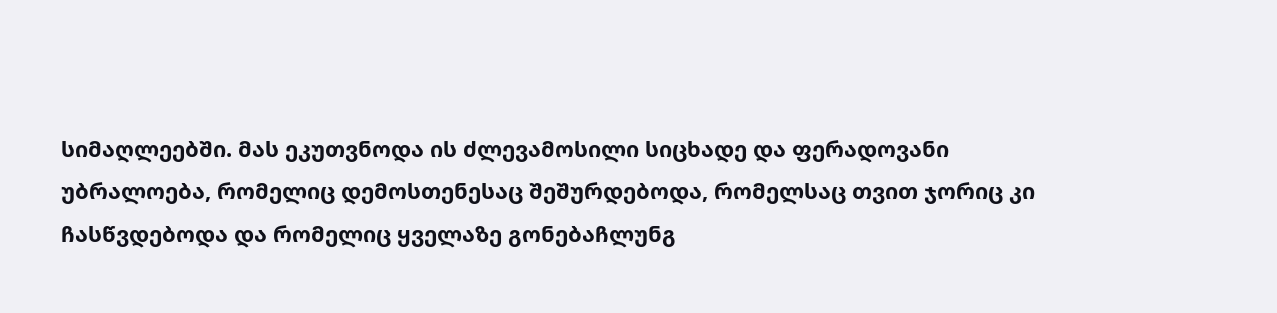სიმაღლეებში. მას ეკუთვნოდა ის ძლევამოსილი სიცხადე და ფერადოვანი უბრალოება, რომელიც დემოსთენესაც შეშურდებოდა, რომელსაც თვით ჯორიც კი ჩასწვდებოდა და რომელიც ყველაზე გონებაჩლუნგ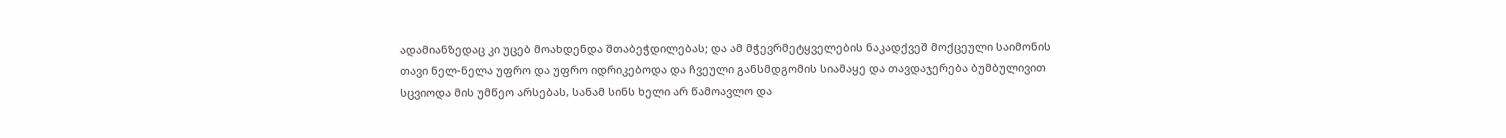ადამიანზედაც კი უცებ მოახდენდა შთაბეჭდილებას; და ამ მჭევრმეტყველების ნაკადქვეშ მოქცეული საიმონის თავი ნელ-ნელა უფრო და უფრო იდრიკებოდა და ჩვეული განსმდგომის სიამაყე და თავდაჯერება ბუმბულივით სცვიოდა მის უმწეო არსებას, სანამ სინს ხელი არ წამოავლო და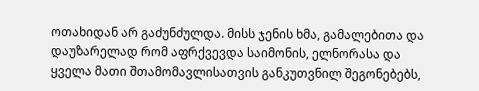ოთახიდან არ გაძუნძულდა. მისს ჯენის ხმა, გამალებითა და დაუზარელად რომ აფრქვევდა საიმონის, ელნორასა და ყველა მათი შთამომავლისათვის განკუთვნილ შეგონებებს,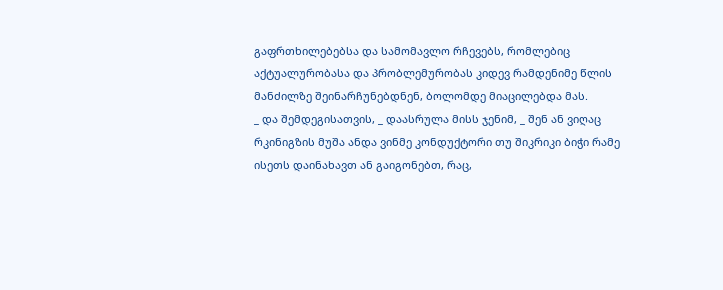გაფრთხილებებსა და სამომავლო რჩევებს, რომლებიც აქტუალურობასა და პრობლემურობას კიდევ რამდენიმე წლის მანძილზე შეინარჩუნებდნენ, ბოლომდე მიაცილებდა მას.
_ და შემდეგისათვის, _ დაასრულა მისს ჯენიმ, _ შენ ან ვიღაც რკინიგზის მუშა ანდა ვინმე კონდუქტორი თუ შიკრიკი ბიჭი რამე ისეთს დაინახავთ ან გაიგონებთ, რაც,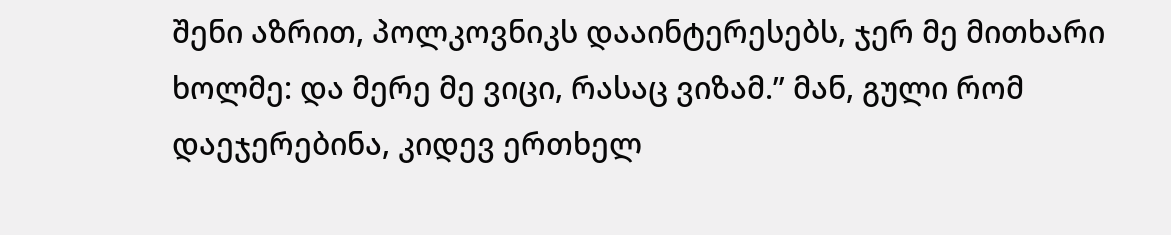შენი აზრით, პოლკოვნიკს დააინტერესებს, ჯერ მე მითხარი ხოლმე: და მერე მე ვიცი, რასაც ვიზამ.” მან, გული რომ დაეჯერებინა, კიდევ ერთხელ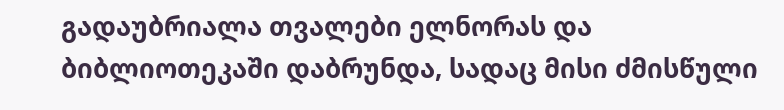გადაუბრიალა თვალები ელნორას და ბიბლიოთეკაში დაბრუნდა, სადაც მისი ძმისწული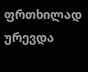ფრთხილად ურევდა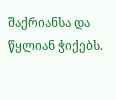შაქრიანსა და წყლიან ჭიქებს.